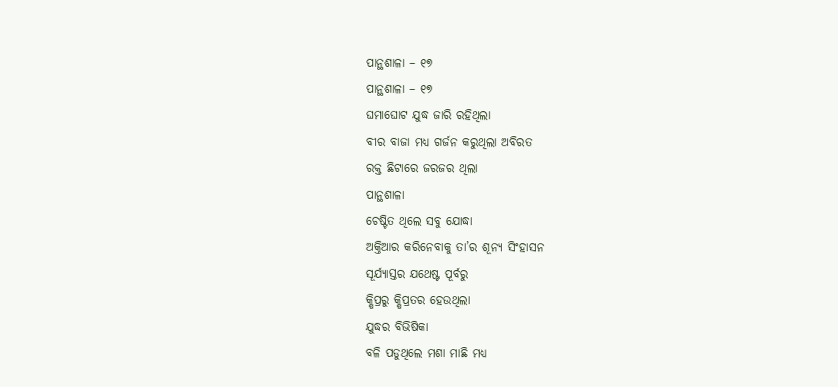ପାନ୍ଥଶାଳା – ୧୭
ପାନ୍ଥଶାଳା – ୧୭
ଘମାଘୋଟ ଯୁଦ୍ଧ ଜାରି ରହିଥିଲା
ବୀର ବାଜା ମଧ୍ୟ ଗର୍ଜନ କରୁଥିଲା ଅବିରତ
ରକ୍ତ ଛିଟାରେ ଜରଜର ଥିଲା
ପାନ୍ଥଶାଳା
ଚେଷ୍ଟିତ ଥିଲେ ସବୁ ଯୋଦ୍ଧା
ଅକ୍ତିଆର କରିନେବାକୁ ତା’ର ଶୂନ୍ୟ ସିଂହାସନ
ସୂର୍ଯ୍ୟାସ୍ତର ଯଥେଷ୍ଟ ପୂର୍ବରୁ
କ୍ଷିପ୍ରରୁ କ୍ଷିପ୍ରତର ହେଉଥିଲା
ଯୁଦ୍ଧର ବିଭିଷିକା
ବଳି ପଡୁଥିଲେ ମଶା ମାଛି ମଧ୍ୟ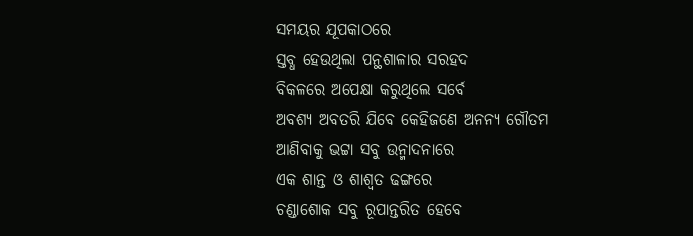ସମୟର ଯୂପକାଠରେ
ସ୍ତବ୍ଧ ହେଉଥିଲା ପନ୍ଥଶାଳାର ସରହଦ
ବିକଳରେ ଅପେକ୍ଷା କରୁଥିଲେ ସର୍ବେ
ଅବଶ୍ୟ ଅବତରି ଯିବେ କେହିଜଣେ ଅନନ୍ୟ ଗୌତମ
ଆଣିବାକୁ ଭଟ୍ଟା ସବୁ ଉନ୍ମାଦନାରେ
ଏକ ଶାନ୍ତ ଓ ଶାଶ୍ବତ ଢଙ୍ଗରେ
ଚଣ୍ଡାଶୋକ ସବୁ ରୂପାନ୍ତରିତ ହେବେ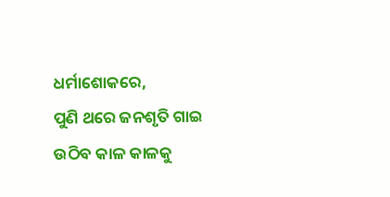ଧର୍ମାଶୋକରେ,
ପୁଣି ଥରେ ଜନଶୃତି ଗାଇ ଉଠିବ କାଳ କାଳକୁ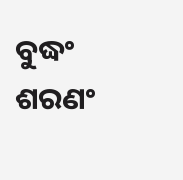ବୁଦ୍ଧଂ ଶରଣଂ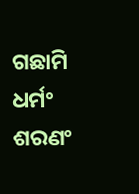ଗଛାମି
ଧର୍ମଂ ଶରଣଂ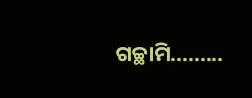ଗଚ୍ଛାମି.........